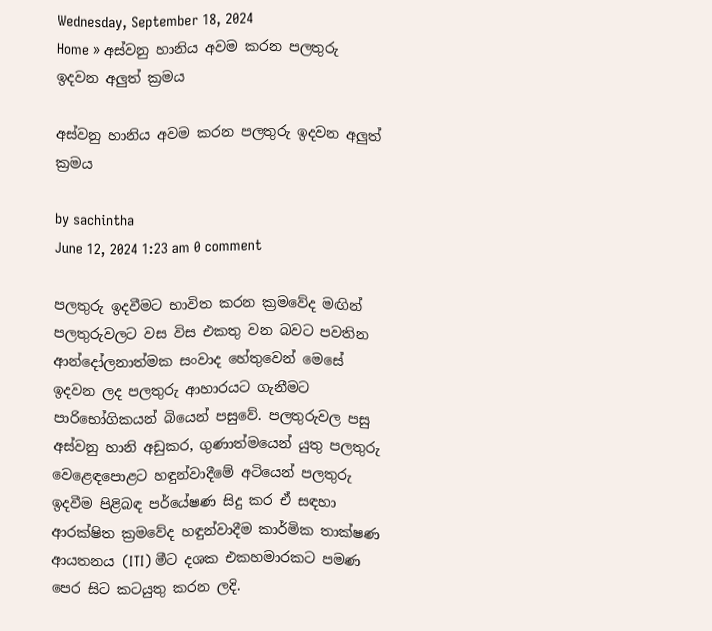Wednesday, September 18, 2024
Home » අස්වනු හානිය අවම කරන පලතුරු ඉදවන අලුත් ක්‍රමය

අස්වනු හානිය අවම කරන පලතුරු ඉදවන අලුත් ක්‍රමය

by sachintha
June 12, 2024 1:23 am 0 comment

පලතුරු ඉදවීමට භාවිත කරන ක්‍රමවේද මඟින් පලතුරුවලට වස විස එකතු වන බවට පවතින ආන්දෝලනාත්මක සංවාද හේතුවෙන් මෙසේ ඉදවන ලද පලතුරු ආහාරයට ගැනීමට පාරිභෝගිකයන් බියෙන් පසුවේ. පලතුරුවල පසු අස්වනු හානි අඩුකර, ගුණාත්මයෙන් යුතු පලතුරු වෙළෙඳපොළට හඳුන්වාදීමේ අටියෙන් පලතුරු ඉදවීම පිළිබඳ පර්යේෂණ සිදු කර ඒ සඳහා ආරක්ෂිත ක්‍රමවේද හඳුන්වාදීම කාර්මික තාක්ෂණ ආයතනය (ITI) මීට දශක එකහමාරකට පමණ පෙර සිට කටයුතු කරන ලදි.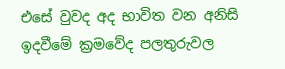එසේ වුවද අද භාවිත වන අනිසි ඉදවීමේ ක්‍රමවේද පලතුරුවල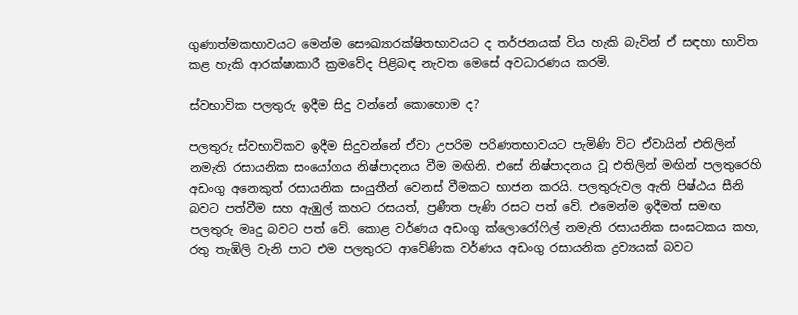ගුණාත්මකභාවයට මෙන්ම සෞඛ්‍යාරක්ෂිතභාවයට ද තර්ජනයක් විය හැකි බැවින් ඒ සඳහා භාවිත කළ හැකි ආරක්ෂාකාරී ක්‍රමවේද පිළිබඳ නැවත මෙසේ අවධාරණය කරමි.

ස්වභාවික පලතුරු ඉදීම සිදු වන්නේ කොහොම ද?

පලතුරු ස්වභාවිකව ඉදීම සිදුවන්නේ ඒවා උපරිම පරිණතභාවයට පැමිණි විට ඒවායින් එතිලින් නමැති රසායනික සංයෝගය නිෂ්පාදනය වීම මඟිනි. එසේ නිෂ්පාදනය වූ එතිලින් මඟින් පලතුරෙහි අඩංගු අනෙකුත් රසායනික සංයුතීන් වෙනස් වීමකට භාජන කරයි. පලතුරුවල ඇති පිෂ්ඨය සීනි බවට පත්වීම සහ ඇඹුල් කහට රසයත්, ප්‍රණීත පැණි රසට පත් වේ. එමෙන්ම ඉදීමත් සමඟ පලතුරු මෘදු බවට පත් වේ. කොළ වර්ණය අඩංගු ක්ලොරෝෆිල් නමැති රසායනික සංඝටකය කහ, රතු තැඹිලි වැනි පාට එම පලතුරට ආවේණික වර්ණය අඩංගු රසායනික ද්‍රව්‍යයක් බවට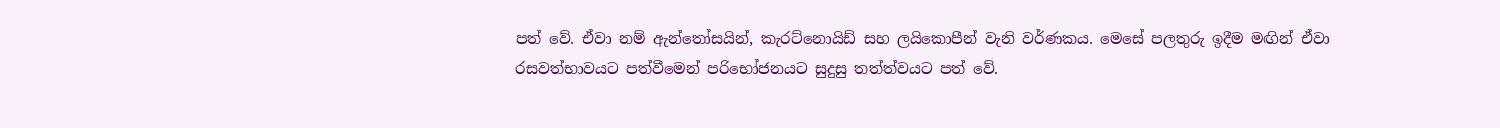පත් වේ. ඒවා නම් ඇන්තෝසයින්, කැරට්නොයිඩ් සහ ලයිකොපීන් වැනි වර්ණකය. මෙසේ පලතුරු ඉදීම මඟින් ඒවා රසවත්භාවයට පත්වීමෙන් පරිභෝජනයට සුදුසු තත්ත්වයට පත් වේ.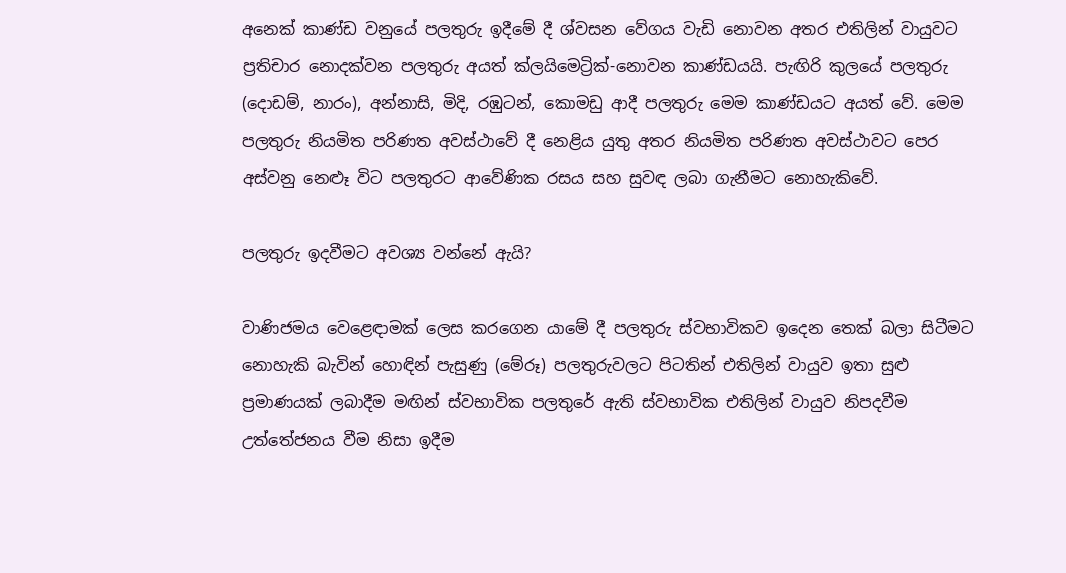අනෙක් කාණ්ඩ වනුයේ පලතුරු ඉදීමේ දී ශ්වසන වේගය වැඩි නොවන අතර එතිලින් වායුවට ප්‍රතිචාර නොදක්වන පලතුරු අයත් ක්ලයිමෙට්‍රික්-නොවන කාණ්ඩයයි. පැඟිරි කුලයේ පලතුරු (දොඩම්, නාරං), අන්නාසි, මිදි, රඹුටන්, කොමඩු ආදී පලතුරු මෙම කාණ්ඩයට අයත් වේ. මෙම පලතුරු නියමිත පරිණත අවස්ථාවේ දී නෙළිය යුතු අතර නියමිත පරිණත අවස්ථාවට පෙර අස්වනු නෙළූ විට පලතුරට ආවේණික රසය සහ සුවඳ ලබා ගැනීමට නොහැකිවේ.

පලතුරු ඉදවීමට අවශ්‍ය වන්නේ ඇයි?

වාණිජමය වෙළෙඳාමක් ලෙස කරගෙන යාමේ දී පලතුරු ස්වභාවිකව ඉදෙන තෙක් බලා සිටීමට නොහැකි බැවින් හොඳින් පැසුණු (මේරූ) පලතුරුවලට පිටතින් එතිලින් වායුව ඉතා සුළු ප්‍රමාණයක් ලබාදීම මඟින් ස්වභාවික පලතුරේ ඇති ස්වභාවික එතිලින් වායුව නිපදවීම උත්තේජනය වීම නිසා ඉදීම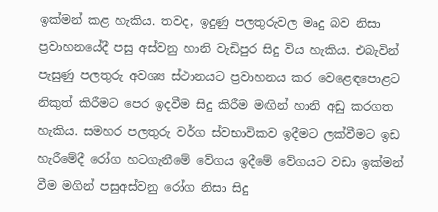ඉක්මන් කළ හැකිය. තවද, ඉදුණු පලතුරුවල මෘදු බව නිසා ප්‍රවාහනයේදී පසු අස්වනු හානි වැඩිපුර සිදු විය හැකිය. එබැවින් පැසුණු පලතුරු අවශ්‍ය ස්ථානයට ප්‍රවාහනය කර වෙළෙඳපොළට නිකුත් කිරීමට පෙර ඉදවීම සිදු කිරීම මඟින් හානි අඩු කරගත හැකිය. සමහර පලතුරු වර්ග ස්වභාවිකව ඉදීමට ලක්වීමට ඉඩ හැරීමේදී රෝග හටගැනීමේ වේගය ඉදීමේ වේගයට වඩා ඉක්මන් වීම මගින් පසුඅස්වනු රෝග නිසා සිදු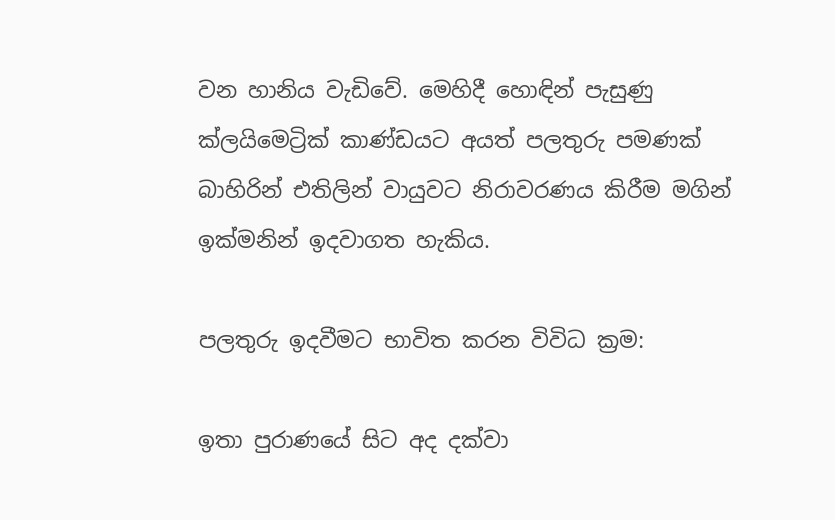වන හානිය වැඩිවේ. මෙහිදී හොඳින් පැසුණු ක්ලයිමෙට්‍රික් කාණ්ඩයට අයත් පලතුරු පමණක් බාහිරින් එතිලින් වායුවට නිරාවරණය කිරීම මගින් ඉක්මනින් ඉදවාගත හැකිය.

පලතුරු ඉදවීමට භාවිත කරන විවිධ ක්‍රම:

ඉතා පුරාණයේ සිට අද දක්වා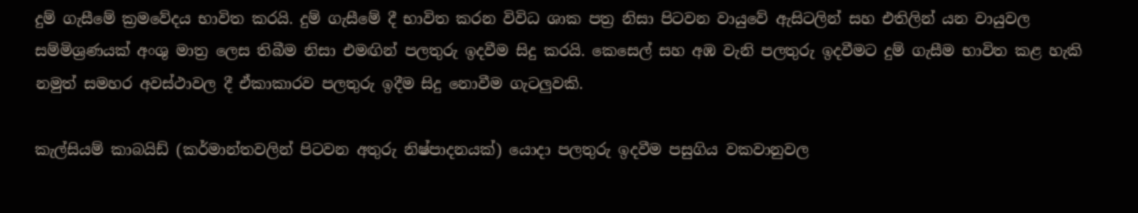දුම් ගැසීමේ ක්‍රමවේදය භාවිත කරයි. දුම් ගැසීමේ දී භාවිත කරන විවිධ ශාක පත්‍ර නිසා පිටවන වායුවේ ඇසිටලින් සහ එතිලින් යන වායුවල සම්මිශ්‍රණයක් අංශු මාත්‍ර ලෙස තිබීම නිසා එමඟින් පලතුරු ඉදවීම සිදු කරයි. කෙසෙල් සහ අඹ වැනි පලතුරු ඉදවීමට දුම් ගැසීම භාවිත කළ හැකි නමුත් සමහර අවස්ථාවල දී ඒකාකාරව පලතුරු ඉදීම සිදු නොවීම ගැටලුවකි.

කැල්සියම් කාබයිඩ් (කර්මාන්තවලින් පිටවන අතුරු නිෂ්පාදනයක්) යොදා පලතුරු ඉදවීම පසුගිය වකවානුවල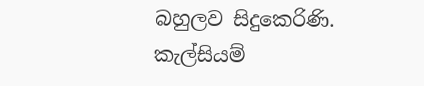බහුලව සිදුකෙරිණි. කැල්සියම්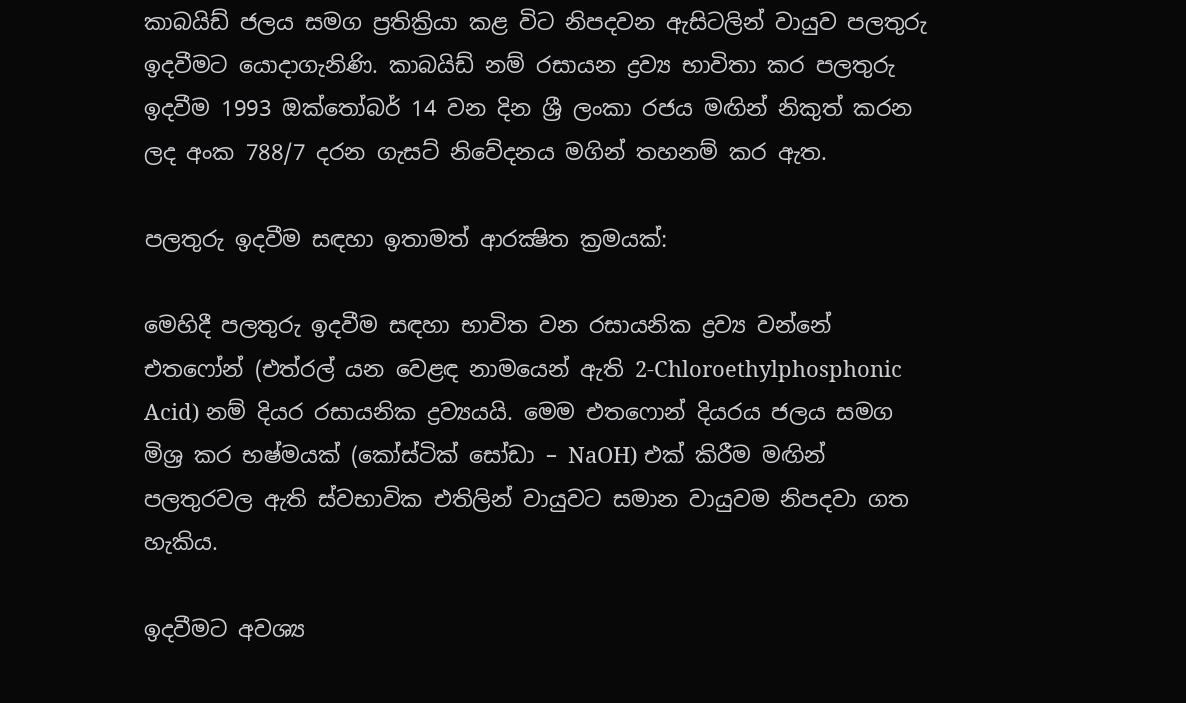කාබයිඩ් ජලය සමග ප්‍රතික්‍රියා කළ විට නිපදවන ඇසිටලින් වායුව පලතුරු ඉදවීමට යොදාගැනිණි. කාබයිඩ් නම් රසායන ද්‍රව්‍ය භාවිතා කර පලතුරු ඉදවීම 1993 ඔක්තෝබර් 14 වන දින ශ්‍රී ලංකා රජය මඟින් නිකුත් කරන ලද අංක 788/7 දරන ගැසට් නිවේදනය මගින් තහනම් කර ඇත.

පලතුරු ඉදවීම සඳහා ඉතාමත් ආරක්‍ෂිත ක්‍රමයක්:

මෙහිදී පලතුරු ඉදවීම සඳහා භාවිත වන රසායනික ද්‍රව්‍ය වන්නේ එතෆෝන් (එත්රල් යන වෙළඳ නාමයෙන් ඇති 2-Chloroethylphosphonic Acid) නම් දියර රසායනික ද්‍රව්‍යයයි. මෙම එතෆොන් දියරය ජලය සමග මිශ්‍ර කර භෂ්මයක් (කෝස්ටික් සෝඩා – NaOH) එක් කිරීම මඟින් පලතුරවල ඇති ස්වභාවික එතිලින් වායුවට සමාන වායුවම නිපදවා ගත හැකිය.

ඉදවීමට අවශ්‍ය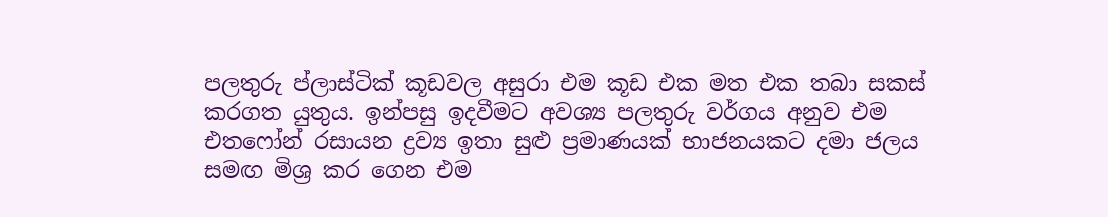පලතුරු ප්ලාස්ටික් කූඩවල අසුරා එම කූඩ එක මත එක තබා සකස් කරගත යුතුය. ඉන්පසු ඉදවීමට අවශ්‍ය පලතුරු වර්ගය අනුව එම එතෆෝන් රසායන ද්‍රව්‍ය ඉතා සුළු ප්‍රමාණයක් භාජනයකට දමා ජලය සමඟ මිශ්‍ර කර ගෙන එම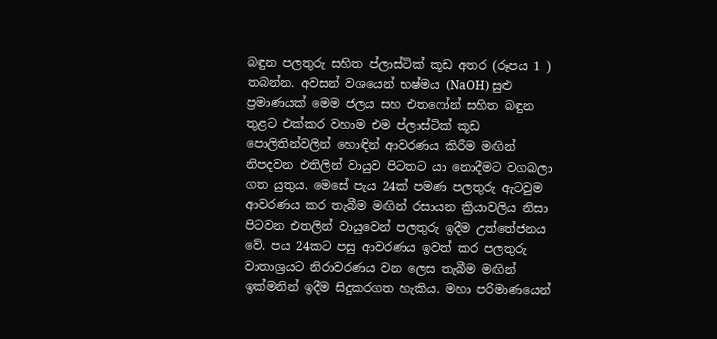බඳුන පලතුරු සහිත ප්ලාස්ටික් කූඩ අතර (රූපය 1 ) තබන්න. අවසන් වශයෙන් භෂ්මය (NaOH) සුළු ප්‍රමාණයක් මෙම ජලය සහ එතෆෝන් සහිත බඳුන තුළට එක්කර වහාම එම ප්ලාස්ටික් කූඩ පොලිතින්වලින් හොඳින් ආවරණය කිරීම මඟින් නිපදවන එතිලින් වායුව පිටතට යා නොදීමට වගබලා ගත යුතුය. මෙසේ පැය 24ක් පමණ පලතුරු ඇටවුම ආවරණය කර තැබීම මඟින් රසායන ක්‍රියාවලිය නිසා පිටවන එතලින් වායුවෙන් පලතුරු ඉදීම උත්තේජනය වේ. පය 24කට පසු ආවරණය ඉවත් කර පලතුරු වාතාශ්‍රයට නිරාවරණය වන ලෙස තැබීම මඟින් ඉක්මනින් ඉදීම සිදුකරගත හැකිය. මහා පරිමාණයෙන්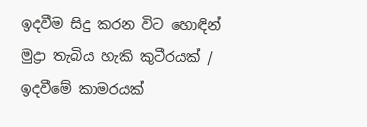ඉදවීම සිදු කරන විට හොඳින් මුද්‍රා තැබිය හැකි කුටීරයක් / ඉදවීමේ කාමරයක්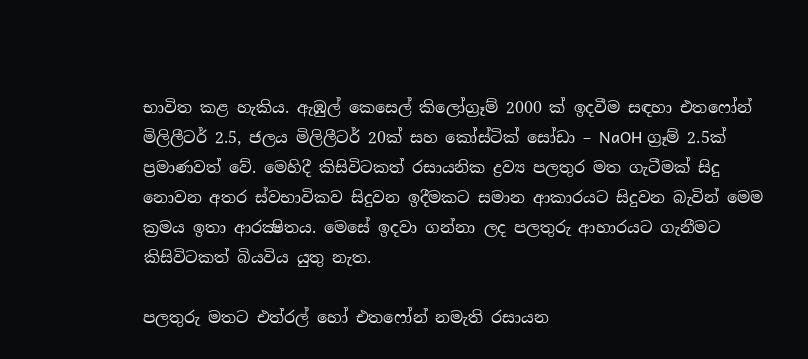භාවිත කළ හැකිය. ඇඹුල් කෙසෙල් කිලෝග්‍රෑම් 2000 ක් ඉදවීම සඳහා එතෆෝන් මිලිලීටර් 2.5, ජලය මිලිලීටර් 20ක් සහ කෝස්ටික් සෝඩා – NaOH ග්‍රෑම් 2.5ක් ප්‍රමාණවත් වේ. මෙහිදී කිසිවිටකත් රසායනික ද්‍රව්‍ය පලතුර මත ගැටීමක් සිදු නොවන අතර ස්වභාවිකව සිදුවන ඉදීමකට සමාන ආකාරයට සිදුවන බැවින් මෙම ක්‍රමය ඉතා ආරක්‍ෂිතය. මෙසේ ඉදවා ගන්නා ලද පලතුරු ආහාරයට ගැනීමට කිසිවිටකත් බියවිය යුතු නැත.

පලතුරු මතට එත්රල් හෝ එතෆෝන් නමැති රසායන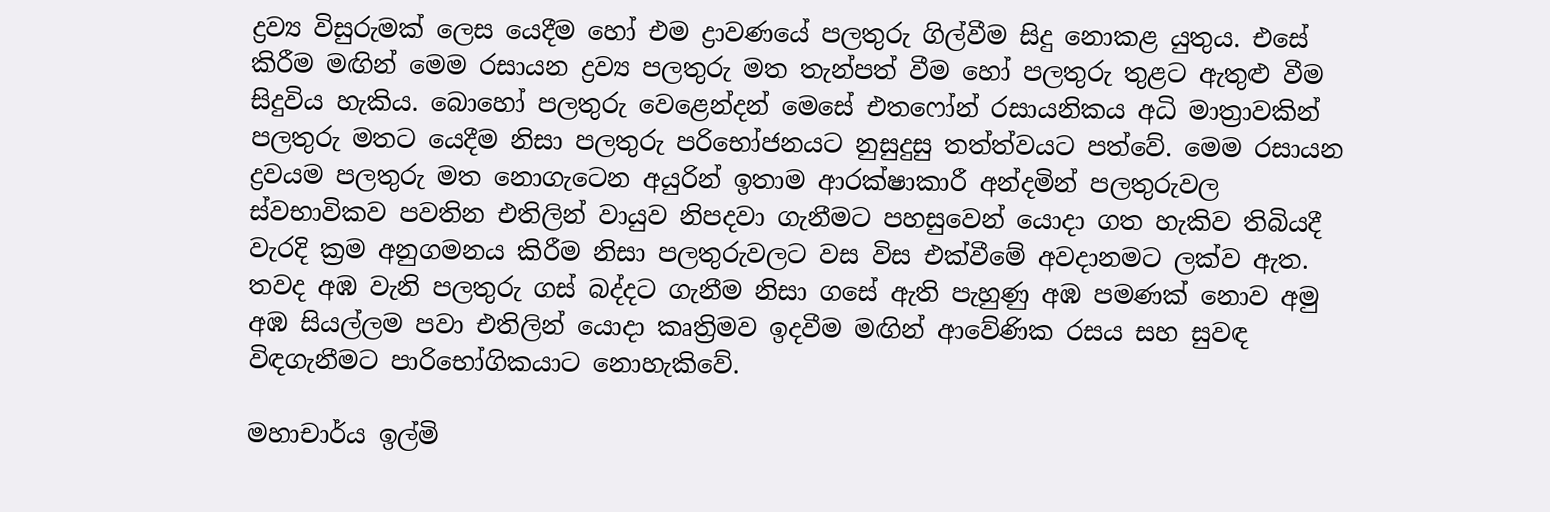ද්‍රව්‍ය විසුරුමක් ලෙස යෙදීම හෝ එම ද්‍රාවණයේ පලතුරු ගිල්වීම සිදු නොකළ යුතුය. එසේ කිරීම මඟින් මෙම රසායන ද්‍රව්‍ය පලතුරු මත තැන්පත් වීම හෝ පලතුරු තුළට ඇතුළු වීම සිදුවිය හැකිය. බොහෝ පලතුරු වෙළෙන්දන් මෙසේ එතෆෝන් රසායනිකය අධි මාත්‍රාවකින් පලතුරු මතට යෙදීම නිසා පලතුරු පරිභෝජනයට නුසුදුසු තත්ත්වයට පත්වේ. මෙම රසායන ද්‍රවයම පලතුරු මත නොගැටෙන අයුරින් ඉතාම ආරක්ෂාකාරී අන්දමින් පලතුරුවල ස්වභාවිකව පවතින එතිලින් වායුව නිපදවා ගැනීමට පහසුවෙන් යොදා ගත හැකිව තිබියදී වැරදි ක්‍රම අනුගමනය කිරීම නිසා පලතුරුවලට වස විස එක්වීමේ අවදානමට ලක්ව ඇත. තවද අඹ වැනි පලතුරු ගස් බද්දට ගැනීම නිසා ගසේ ඇති පැහුණු අඹ පමණක් නොව අමු අඹ සියල්ලම පවා එතිලින් යොදා කෘත්‍රිමව ඉදවීම මඟින් ආවේණික රසය සහ සුවඳ විඳගැනීමට පාරිභෝගිකයාට නොහැකිවේ.

මහාචාර්ය ඉල්මි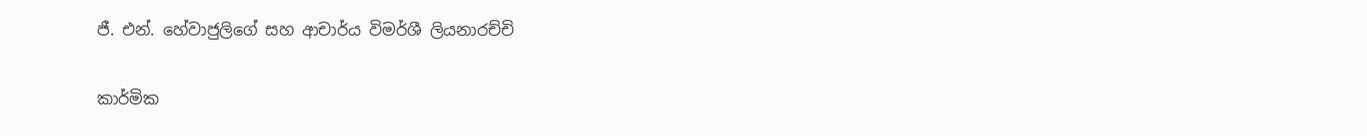ජී. එන්. හේවාජුලිගේ සහ ආචාර්ය විමර්ශී ලියනාරච්චි

කාර්මික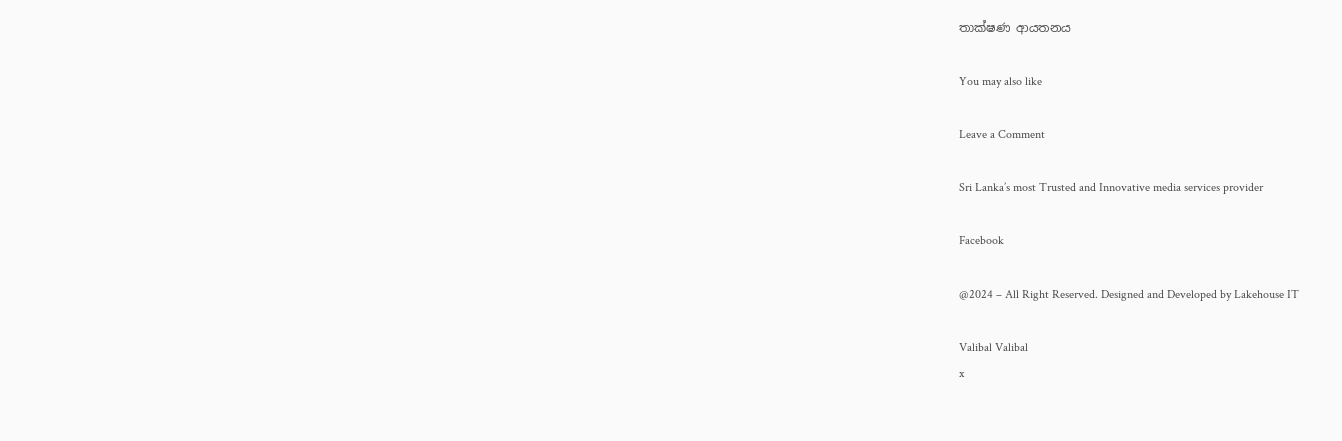තාක්ෂණ ආයතනය

You may also like

Leave a Comment

Sri Lanka’s most Trusted and Innovative media services provider

Facebook

@2024 – All Right Reserved. Designed and Developed by Lakehouse IT

Valibal Valibal
x